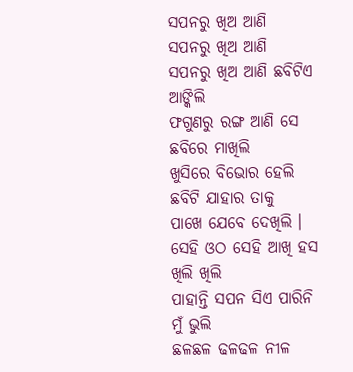ସପନରୁ ଖିଅ ଆଣି
ସପନରୁ ଖିଅ ଆଣି
ସପନରୁ ଖିଅ ଆଣି ଛବିଟିଏ ଆଙ୍କିଲି
ଫଗୁଣରୁ ରଙ୍ଗ ଆଣି ସେ ଛବିରେ ମାଖିଲି
ଖୁସିରେ ବିଭୋର ହେଲି ଛବିଟି ଯାହାର ତାକୁ
ପାଖେ ଯେବେ ଦେଖିଲି ।
ସେହି ଓଠ ସେହି ଆଖି ହସ ଖିଲି ଖିଲି
ପାହାନ୍ତି ସପନ ସିଏ ପାରିନି ମୁଁ ଭୁଲି
ଛଳଛଳ ଢଳଢଳ ନୀଳ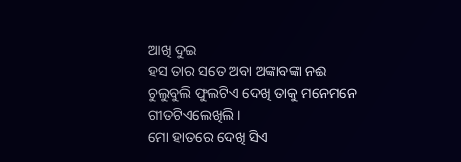ଆଖି ଦୁଇ
ହସ ତାର ସତେ ଅବା ଅଙ୍କାବଙ୍କା ନଈ
ଚୁଲୁବୁଲି ଫୁଲଟିଏ ଦେଖି ତାକୁ ମନେମନେ
ଗୀତଟିଏଲେଖିଲି ।
ମୋ ହାତରେ ଦେଖି ସିଏ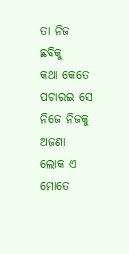ତା ନିଜ ଛବିକୁ
କଥା କେତେ ପଚାରଇ ସେ ନିଜେ ନିଜକୁ
ଅଜଣା ଲୋକ ଏ ମୋତେ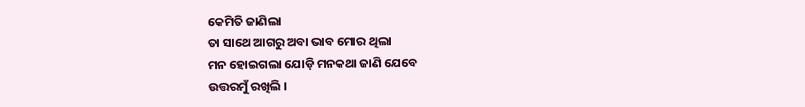କେମିତି ଜାଣିଲା
ତା ସାଥେ ଆଗରୁ ଅବା ଭାବ ମୋର ଥିଲା
ମନ ହୋଇଗଲା ଯୋଡ଼ି ମନକଥା ଜାଣି ଯେବେ
ଉତ୍ତରମୁଁ ରଖିଲି ।